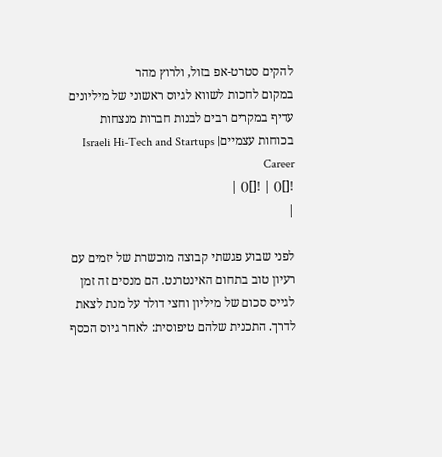להקים סטרט-אפ בזול, ולרוץ מהר
במקום לחכות לשווא לגיוס ראשוני של מיליונים עדיף במקרים רבים לבנות חברות מנצחות בכוחות עצמייםIsraeli Hi-Tech and Startups | Career
![]() | ![]() |
|

לפני שבוע פגשתי קבוצה מוכשרת של יזמים עם רעיון טוב בתחום האינטרנט. הם מנסים זה זמן לגייס סכום של מיליון וחצי דולר על מנת לצאת לדרך. התכנית שלהם טיפוסית: לאחר גיוס הכסף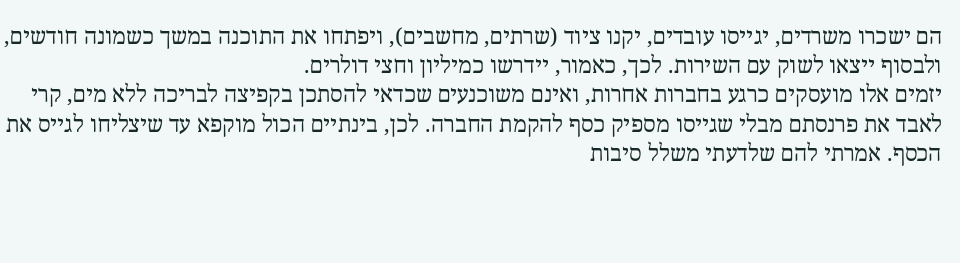הם ישכרו משרדים, יגייסו עובדים, יקנו ציוד (שרתים, מחשבים), ויפתחו את התוכנה במשך כשמונה חודשים, ולבסוף ייצאו לשוק עם השירות. לכך, כאמור, יידרשו כמיליון וחצי דולרים.
יזמים אלו מועסקים כרגע בחברות אחרות, ואינם משוכנעים שכדאי להסתכן בקפיצה לבריכה ללא מים, קרי לאבד את פרנסתם מבלי שגייסו מספיק כסף להקמת החברה. לכן, בינתיים הכול מוקפא עד שיצליחו לגייס את הכסף. אמרתי להם שלדעתי משלל סיבות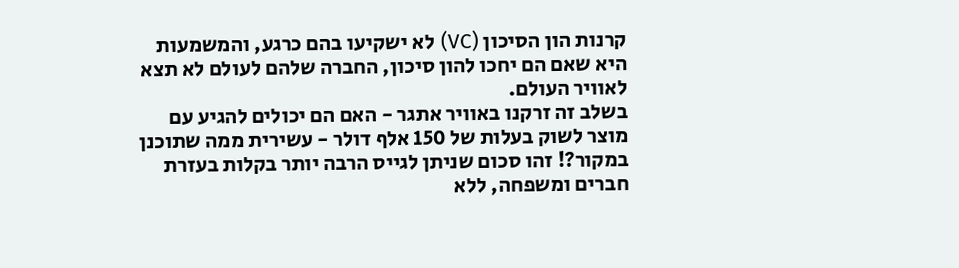קרנות הון הסיכון (VC) לא ישקיעו בהם כרגע, והמשמעות היא שאם הם יחכו להון סיכון, החברה שלהם לעולם לא תצא לאוויר העולם.
בשלב זה זרקנו באוויר אתגר - האם הם יכולים להגיע עם מוצר לשוק בעלות של 150 אלף דולר - עשירית ממה שתוכנן במקור?! זהו סכום שניתן לגייס הרבה יותר בקלות בעזרת חברים ומשפחה, ללא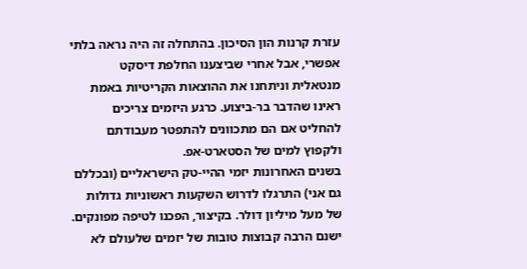עזרת קרנות הון הסיכון. בהתחלה זה היה נראה בלתי אפשרי, אבל אחרי שביצענו החלפת דיסקט מנטאלית וניתחנו את ההוצאות הקריטיות באמת ראינו שהדבר בר-ביצוע. כרגע היזמים צריכים להחליט אם הם מתכוונים להתפטר מעבודתם ולקפוץ למים של הסטארט-אפ.
בשנים האחרונות יזמי ההיי-טק הישראליים (ובכללם גם אני) התרגלו לדרוש השקעות ראשוניות גדולות של מעל מיליון דולר. בקיצור, הפכנו לטיפה מפונקים. ישנם הרבה קבוצות טובות של יזמים שלעולם לא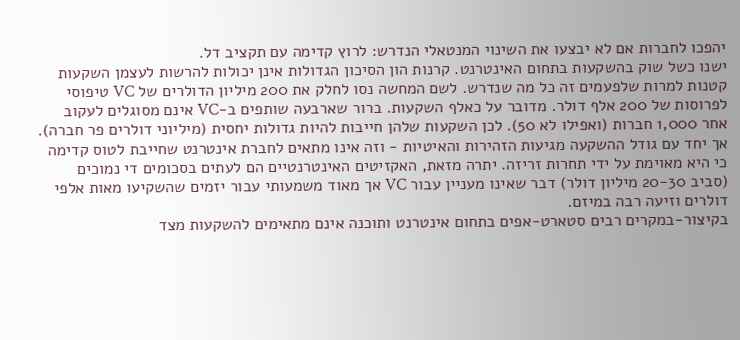יהפכו לחברות אם לא יבצעו את השינוי המנטאלי הנדרש: לרוץ קדימה עם תקציב דל.
ישנו כשל שוק בהשקעות בתחום האינטרנט. קרנות הון הסיכון הגדולות אינן יכולות להרשות לעצמן השקעות קטנות למרות שלפעמים זה כל מה שנדרש. לשם המחשה נסו לחלק את 200 מיליון הדולרים של VC טיפוסי לפרוסות של 200 אלף דולר. מדובר על כאלף השקעות. ברור שארבעה שותפים ב-VC אינם מסוגלים לעקוב אחר 1,000 חברות (ואפילו לא 50). לכן השקעות שלהן חייבות להיות גדולות יחסית (מיליוני דולרים פר חברה).
אך יחד עם גודל ההשקעה מגיעות הזהירות והאיטיות - וזה אינו מתאים לחברת אינטרנט שחייבת לטוס קדימה כי היא מאוימת על ידי תחרות זריזה. יתרה מזאת, האקזיטים האינטרנטיים הם לעתים בסכומים די נמוכים (סביב 20-30 מיליון דולר) דבר שאינו מעניין עבור VC אך מאוד משמעותי עבור יזמים שהשקיעו מאות אלפי דולרים וזיעה רבה במיזם.
בקיצור-במקרים רבים סטארט-אפים בתחום אינטרנט ותוכנה אינם מתאימים להשקעות מצד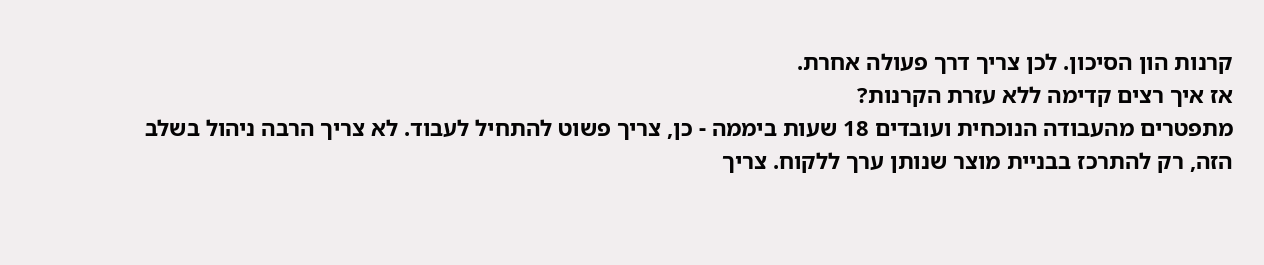קרנות הון הסיכון. לכן צריך דרך פעולה אחרת.
אז איך רצים קדימה ללא עזרת הקרנות?
מתפטרים מהעבודה הנוכחית ועובדים 18 שעות ביממה - כן, צריך פשוט להתחיל לעבוד. לא צריך הרבה ניהול בשלב הזה, רק להתרכז בבניית מוצר שנותן ערך ללקוח. צריך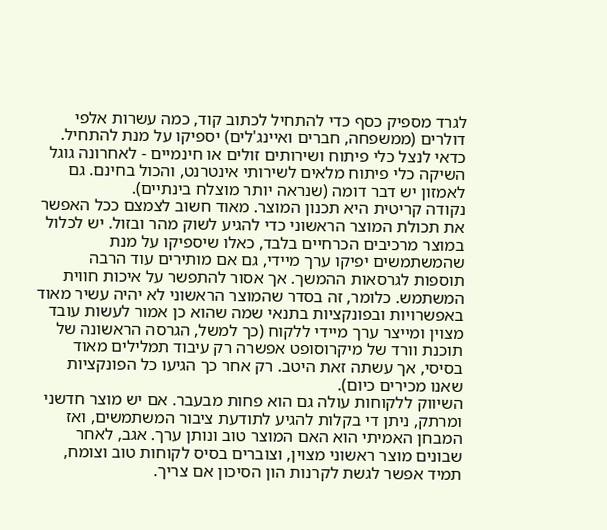לגרד מספיק כסף כדי להתחיל לכתוב קוד, כמה עשרות אלפי דולרים (ממשפחה, חברים ואיינג'לים) יספיקו על מנת להתחיל. כדאי לנצל כלי פיתוח ושירותים זולים או חינמיים - לאחרונה גוגל השיקה כלי פיתוח מלאים לשירותי אינטרנט, והכול בחינם. גם לאמזון יש דבר דומה (שנראה יותר מוצלח בינתיים).
נקודה קריטית היא תכנון המוצר. מאוד חשוב לצמצם ככל האפשר את תכולת המוצר הראשוני כדי להגיע לשוק מהר ובזול. יש לכלול במוצר מרכיבים הכרחיים בלבד, כאלו שיספיקו על מנת שהמשתמשים יפיקו ערך מיידי, גם אם מותירים עוד הרבה תוספות לגרסאות ההמשך. אך אסור להתפשר על איכות חווית המשתמש. כלומר, זה בסדר שהמוצר הראשוני לא יהיה עשיר מאוד באפשרויות ובפונקציות בתנאי שמה שהוא כן אמור לעשות עובד מצוין ומייצר ערך מיידי ללקוח (כך למשל, הגרסה הראשונה של תוכנת וורד של מיקרוסופט אפשרה רק עיבוד תמלילים מאוד בסיסי, אך עשתה זאת היטב. רק אחר כך הגיעו כל הפונקציות שאנו מכירים כיום).
השיווק ללקוחות עולה גם הוא פחות מבעבר. אם יש מוצר חדשני ומרתק, ניתן די בקלות להגיע לתודעת ציבור המשתמשים, ואז המבחן האמיתי הוא האם המוצר טוב ונותן ערך. אגב, לאחר שבונים מוצר ראשוני מצוין, וצוברים בסיס לקוחות טוב וצומח, תמיד אפשר לגשת לקרנות הון הסיכון אם צריך.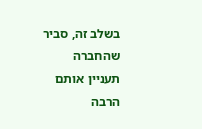בשלב זה, סביר שהחברה תעניין אותם הרבה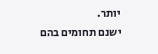יותר.
ישנם תחומים בהם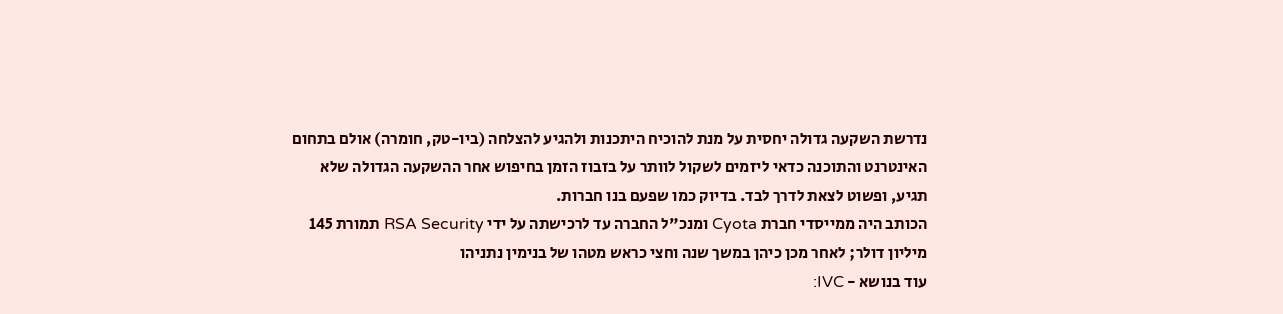נדרשת השקעה גדולה יחסית על מנת להוכיח היתכנות ולהגיע להצלחה (ביו-טק, חומרה) אולם בתחום האינטרנט והתוכנה כדאי ליזמים לשקול לוותר על בזבוז הזמן בחיפוש אחר ההשקעה הגדולה שלא תגיע, ופשוט לצאת לדרך לבד. בדיוק כמו שפעם בנו חברות.
הכותב היה ממייסדי חברת Cyota ומנכ"ל החברה עד לרכישתה על ידי RSA Security תמורת 145 מיליון דולר; לאחר מכן כיהן במשך שנה וחצי כראש מטהו של בנימין נתניהו
עוד בנושא - IVC: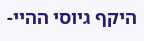היקף גיוסי ההיי-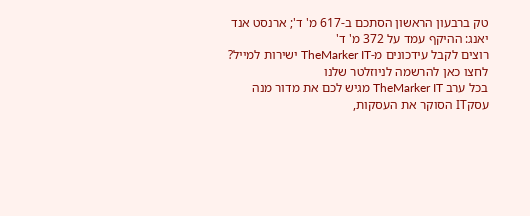טק ברבעון הראשון הסתכם ב-617 מ' ד'; ארנסט אנד יאנג: ההיקף עמד על 372 מ' ד'
רוצים לקבל עידכונים מ-TheMarker IT ישירות למייל? לחצו כאן להרשמה לניוזלטר שלנו
בכל ערב TheMarker IT מגיש לכם את מדור מנה עסקIT הסוקר את העסקות,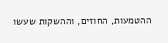ההטמעות, החוזים, וההשקות שעשו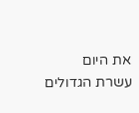את היום
עשרת הגדולים